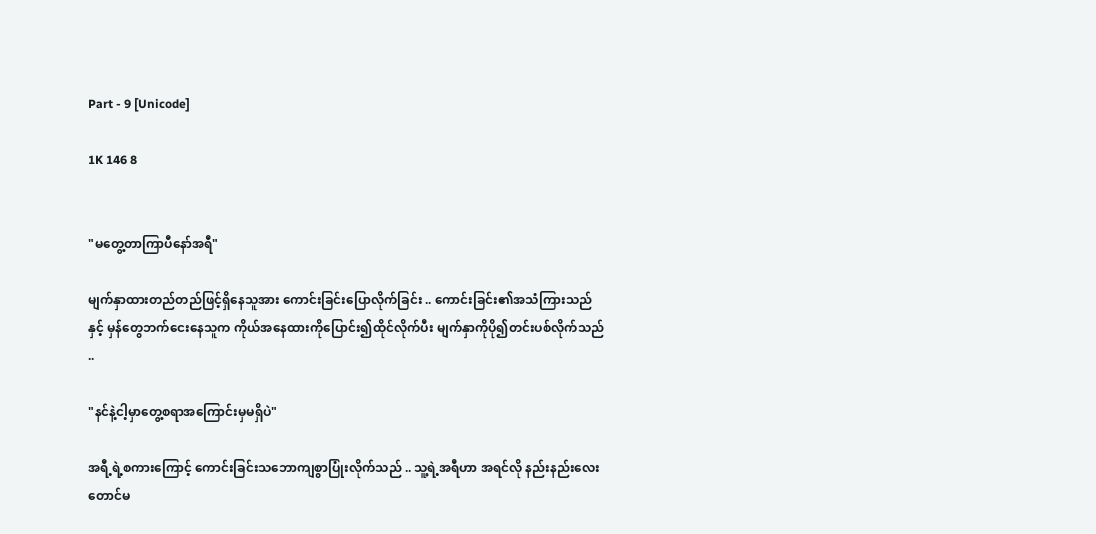Part - 9 [Unicode]

1K 146 8


"မတွေ့တာကြာပီ‌နော်အရီ"

မျက်နှာထားတည်တည်ဖြင့်ရှိနေသူအား ကောင်းခြင်းပြောလိုက်ခြင်း .. ကောင်းခြင်း၏အသံကြားသည်နှင့် မှန်‌တွေဘက်ငေးနေသူက ကိုယ်အနေထားကိုပြောင်း၍ထိုင်လိုက်ပီး မျက်နှာကိုပို၍တင်းပစ်လိုက်သည် ..

"နင်နဲ့ငါ့မှာတွေ့စရာအကြောင်းမှမရှိပဲ"

အရီ့ရဲ့စကားကြောင့် ကောင်းခြင်းသဘောကျစွာပြုံးလိုက်သည် .. သူ့ရဲ့အရီဟာ အရင်လို နည်းနည်းလေးတောင်မ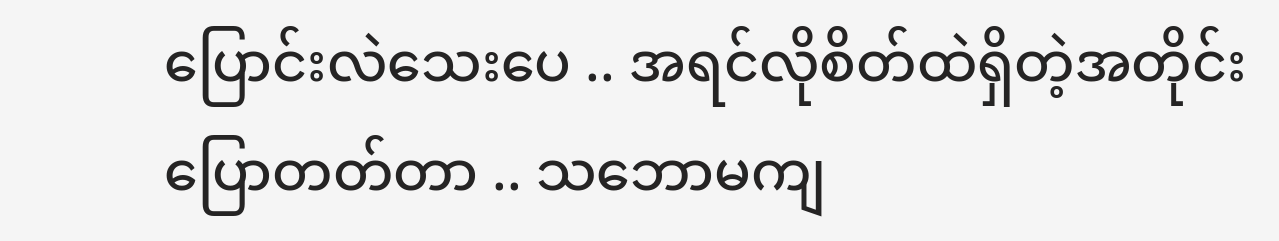ပြောင်းလဲ‌သေးပေ .. အရင်လိုစိတ်ထဲရှိတဲ့အတိုင်းပြောတတ်တာ .. သဘောမကျ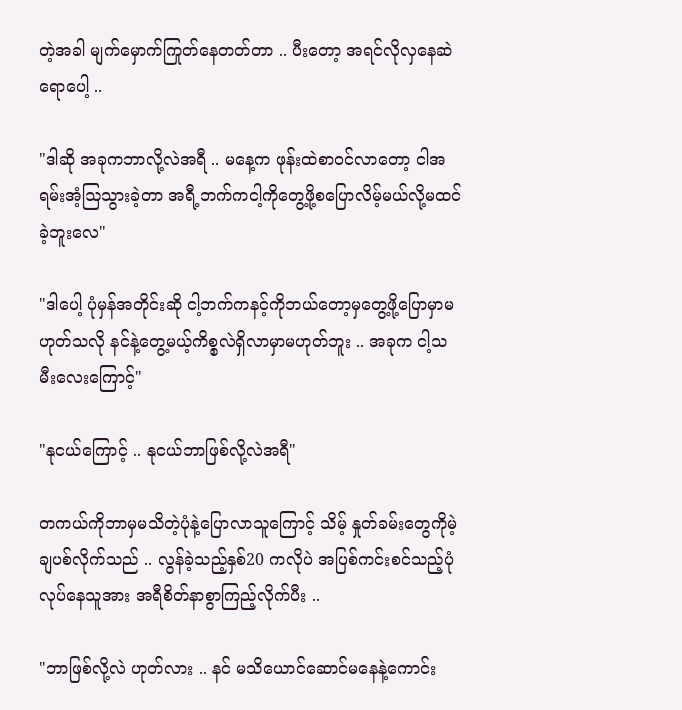တဲ့အခါ မျက်မှောက်ကြုတ်နေတတ်တာ .. ပီးတော့ အရင်လိုလှနေဆဲရောပေါ့ ..

"ဒါဆို အခုကဘာလို့လဲအရီ .. မနေ့က ဖုန်းထဲစာဝင်လာတော့ ငါအရမ်းအံ့ဩသွားခဲ့တာ အရီ့ဘက်ကငါ့ကိုတွေ့ဖို့စပြောလိမ့်မယ်လို့မထင်ခဲ့ဘူးလေ"

"ဒါပေါ့ ပုံမှန်အတိုင်းဆို ငါ့ဘက်ကနင့်ကိုဘယ်တော့မှတွေ့ဖို့ပြောမှာမဟုတ်သလို နင်နဲ့တွေ့မယ့်ကိစ္စလဲရှိလာမှာမဟုတ်ဘူး .. အခုက ငါ့သမီးလေးကြောင့်"

"နုငယ်ကြောင့် .. နုငယ်ဘာဖြစ်လို့လဲအရီ"

တကယ်ကိုဘာမှမသိတဲ့ပုံနဲ့ပြောလာသူကြောင့် သိမ့် နှုတ်ခမ်းတွေကိုမဲ့ချပစ်လိုက်သည် .. လွန်ခဲ့သည့်နှစ်20 ကလိုပဲ အပြစ်ကင်းစင်သည့်ပုံလုပ်နေသူအား အရီစိတ်နာစွာကြည့်လိုက်ပီး ..

"ဘာဖြစ်လို့လဲ ဟုတ်လား .. နင် မသိယောင်ဆောင်မနေနဲ့ကောင်း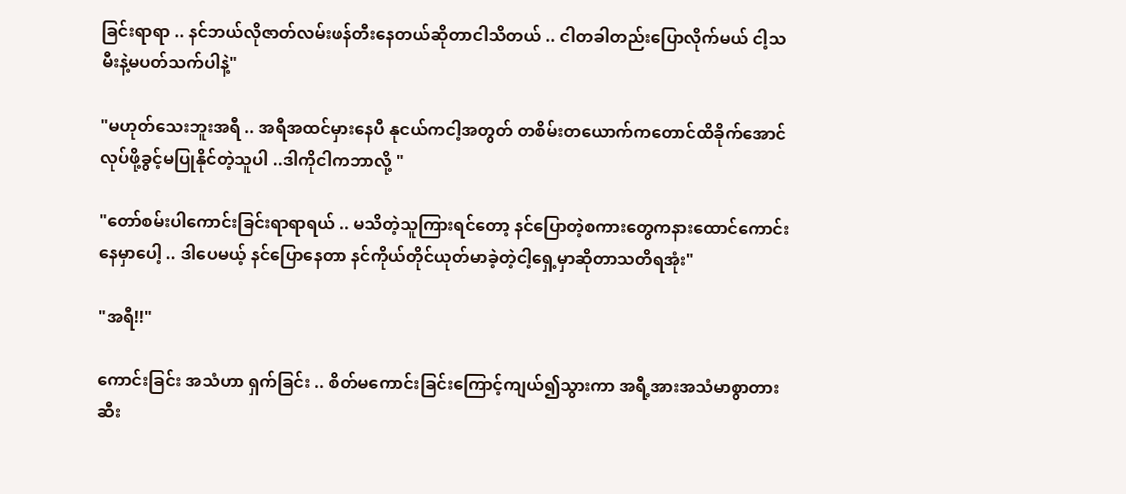ခြင်းရာရာ .. နင်ဘယ်လိုဇာတ်လမ်းဖန်တီးနေတယ်ဆိုတာငါသိတယ် .. ငါတခါတည်းပြောလိုက်မယ် ငါ့သမီးနဲ့မပတ်သက်ပါနဲ့"

"မဟုတ်သေးဘူးအရီ .. အရီအထင်မှားနေပီ နုငယ်ကငါ့အတွတ် တစိမ်းတယောက်ကတောင်ထိခိုက်အောင်လုပ်ဖို့ခွင့်မပြုနိုင်တဲ့သူပါ ..ဒါကိုငါကဘာလို့ "

"တော်စမ်းပါကောင်းခြင်းရာရာရယ် .. မသိတဲ့သူကြားရင်တော့ နင်ပြောတဲ့စကားတွေကနားထောင်ကောင်းနေမှာပေါ့ .. ဒါပေမယ့် နင်ပြောနေတာ နင်ကိုယ်တိုင်ယုတ်မာခဲ့တဲ့ငါ့ရှေ့မှာဆိုတာသတိရအုံး"

"အရီ!!"

ကောင်းခြင်း အသံဟာ ရှက်ခြင်း .. စိတ်မကောင်းခြင်းကြောင့်ကျယ်၍သွားကာ အရီ့အားအသံမာစွာတားဆီး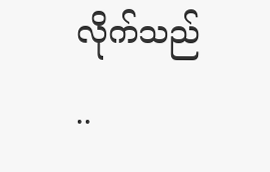လိုက်သည် ..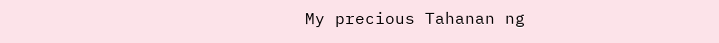My precious Tahanan ng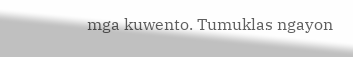mga kuwento. Tumuklas ngayon